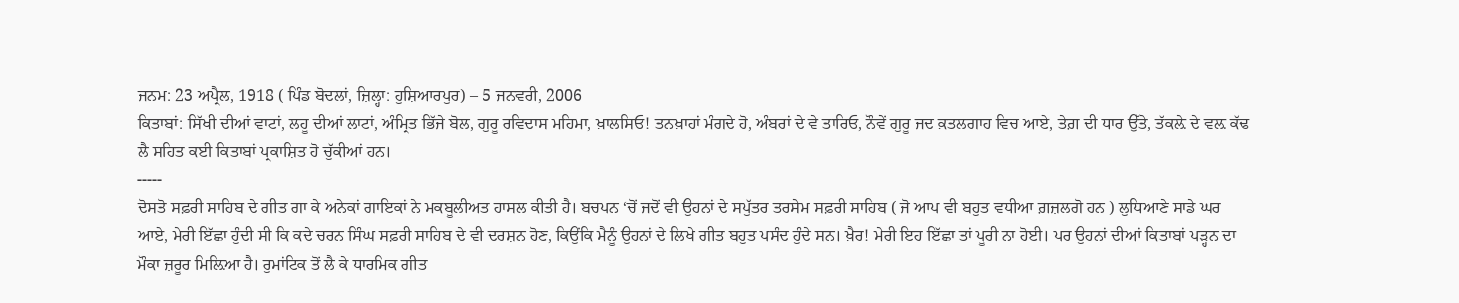ਜਨਮ: 23 ਅਪ੍ਰੈਲ, 1918 ( ਪਿੰਡ ਬੋਦਲਾਂ, ਜ਼ਿਲ੍ਹਾ: ਹੁਸ਼ਿਆਰਪੁਰ) – 5 ਜਨਵਰੀ, 2006
ਕਿਤਾਬਾਂ: ਸਿੱਖੀ ਦੀਆਂ ਵਾਟਾਂ, ਲਹੂ ਦੀਆਂ ਲਾਟਾਂ, ਅੰਮ੍ਰਿਤ ਭਿੱਜੇ ਬੋਲ, ਗੁਰੂ ਰਵਿਦਾਸ ਮਹਿਮਾ, ਖ਼ਾਲਸਿਓ! ਤਨਖ਼ਾਹਾਂ ਮੰਗਦੇ ਹੋ, ਅੰਬਰਾਂ ਦੇ ਵੇ ਤਾਰਿਓ, ਨੌਵੇਂ ਗੁਰੂ ਜਦ ਕ਼ਤਲਗਾਹ ਵਿਚ ਆਏ, ਤੇਗ਼ ਦੀ ਧਾਰ ਉੱਤੇ, ਤੱਕਲ਼ੇ ਦੇ ਵਲ਼ ਕੱਢ ਲੈ ਸਹਿਤ ਕਈ ਕਿਤਾਬਾਂ ਪ੍ਰਕਾਸ਼ਿਤ ਹੋ ਚੁੱਕੀਆਂ ਹਨ।
-----
ਦੋਸਤੋ ਸਫ਼ਰੀ ਸਾਹਿਬ ਦੇ ਗੀਤ ਗਾ ਕੇ ਅਨੇਕਾਂ ਗਾਇਕਾਂ ਨੇ ਮਕਬੂਲੀਅਤ ਹਾਸਲ ਕੀਤੀ ਹੈ। ਬਚਪਨ ‘ਚੋਂ ਜਦੋਂ ਵੀ ਉਹਨਾਂ ਦੇ ਸਪੁੱਤਰ ਤਰਸੇਮ ਸਫ਼ਰੀ ਸਾਹਿਬ ( ਜੋ ਆਪ ਵੀ ਬਹੁਤ ਵਧੀਆ ਗ਼ਜ਼ਲਗੋ ਹਨ ) ਲੁਧਿਆਣੇ ਸਾਡੇ ਘਰ ਆਏ, ਮੇਰੀ ਇੱਛਾ ਹੁੰਦੀ ਸੀ ਕਿ ਕਦੇ ਚਰਨ ਸਿੰਘ ਸਫ਼ਰੀ ਸਾਹਿਬ ਦੇ ਵੀ ਦਰਸ਼ਨ ਹੋਣ, ਕਿਉਂਕਿ ਮੈਨੂੰ ਉਹਨਾਂ ਦੇ ਲਿਖੇ ਗੀਤ ਬਹੁਤ ਪਸੰਦ ਹੁੰਦੇ ਸਨ। ਖ਼ੈਰ! ਮੇਰੀ ਇਹ ਇੱਛਾ ਤਾਂ ਪੂਰੀ ਨਾ ਹੋਈ। ਪਰ ਉਹਨਾਂ ਦੀਆਂ ਕਿਤਾਬਾਂ ਪੜ੍ਹਨ ਦਾ ਮੌਕਾ ਜ਼ਰੂਰ ਮਿਲ਼ਿਆ ਹੈ। ਰੁਮਾਂਟਿਕ ਤੋਂ ਲੈ ਕੇ ਧਾਰਮਿਕ ਗੀਤ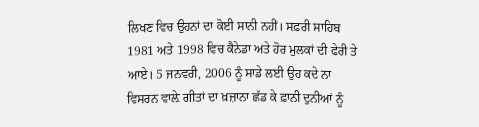ਲਿਖਣ ਵਿਚ ਉਹਨਾਂ ਦਾ ਕੋਈ ਸਾਨੀ ਨਹੀਂ। ਸਫ਼ਰੀ ਸਾਹਿਬ 1981 ਅਤੇ 1998 ਵਿਚ ਕੈਨੇਡਾ ਅਤੇ ਹੋਰ ਮੁਲਕਾਂ ਦੀ ਫੇਰੀ ਤੇ ਆਏ। 5 ਜਨਵਰੀ, 2006 ਨੂੰ ਸਾਡੇ ਲਈ ਉਹ ਕਦੇ ਨਾ ਵਿਸਰਨ ਵਾਲ਼ੇ ਗੀਤਾਂ ਦਾ ਖ਼ਜ਼ਾਨਾ ਛੱਡ ਕੇ ਫ਼ਾਨੀ ਦੁਨੀਆਂ ਨੂੰ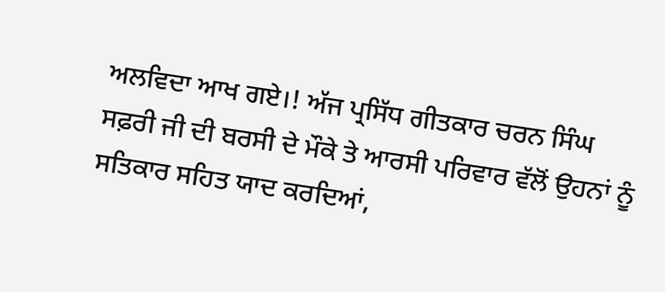ਅਲਵਿਦਾ ਆਖ ਗਏ।! ਅੱਜ ਪ੍ਰਸਿੱਧ ਗੀਤਕਾਰ ਚਰਨ ਸਿੰਘ ਸਫ਼ਰੀ ਜੀ ਦੀ ਬਰਸੀ ਦੇ ਮੌਕੇ ਤੇ ਆਰਸੀ ਪਰਿਵਾਰ ਵੱਲੋਂ ਉਹਨਾਂ ਨੂੰ ਸਤਿਕਾਰ ਸਹਿਤ ਯਾਦ ਕਰਦਿਆਂ,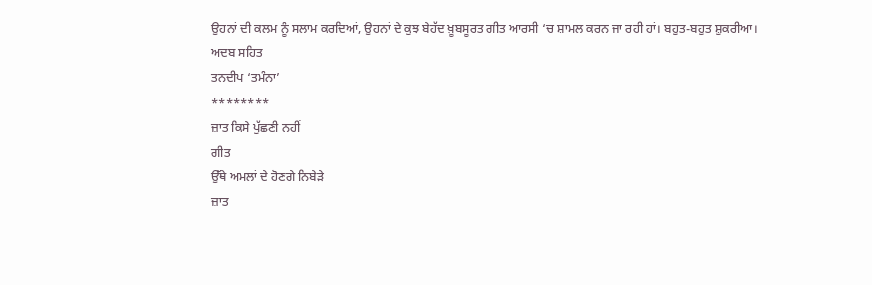ਉਹਨਾਂ ਦੀ ਕਲਮ ਨੂੰ ਸਲਾਮ ਕਰਦਿਆਂ, ਉਹਨਾਂ ਦੇ ਕੁਝ ਬੇਹੱਦ ਖ਼ੂਬਸੂਰਤ ਗੀਤ ਆਰਸੀ ‘ਚ ਸ਼ਾਮਲ ਕਰਨ ਜਾ ਰਹੀ ਹਾਂ। ਬਹੁਤ-ਬਹੁਤ ਸ਼ੁਕਰੀਆ।
ਅਦਬ ਸਹਿਤ
ਤਨਦੀਪ ‘ਤਮੰਨਾ’
********
ਜ਼ਾਤ ਕਿਸੇ ਪੁੱਛਣੀ ਨਹੀਂ
ਗੀਤ
ਉੱਥੇ ਅਮਲਾਂ ਦੇ ਹੋਣਗੇ ਨਿਬੇੜੇ
ਜ਼ਾਤ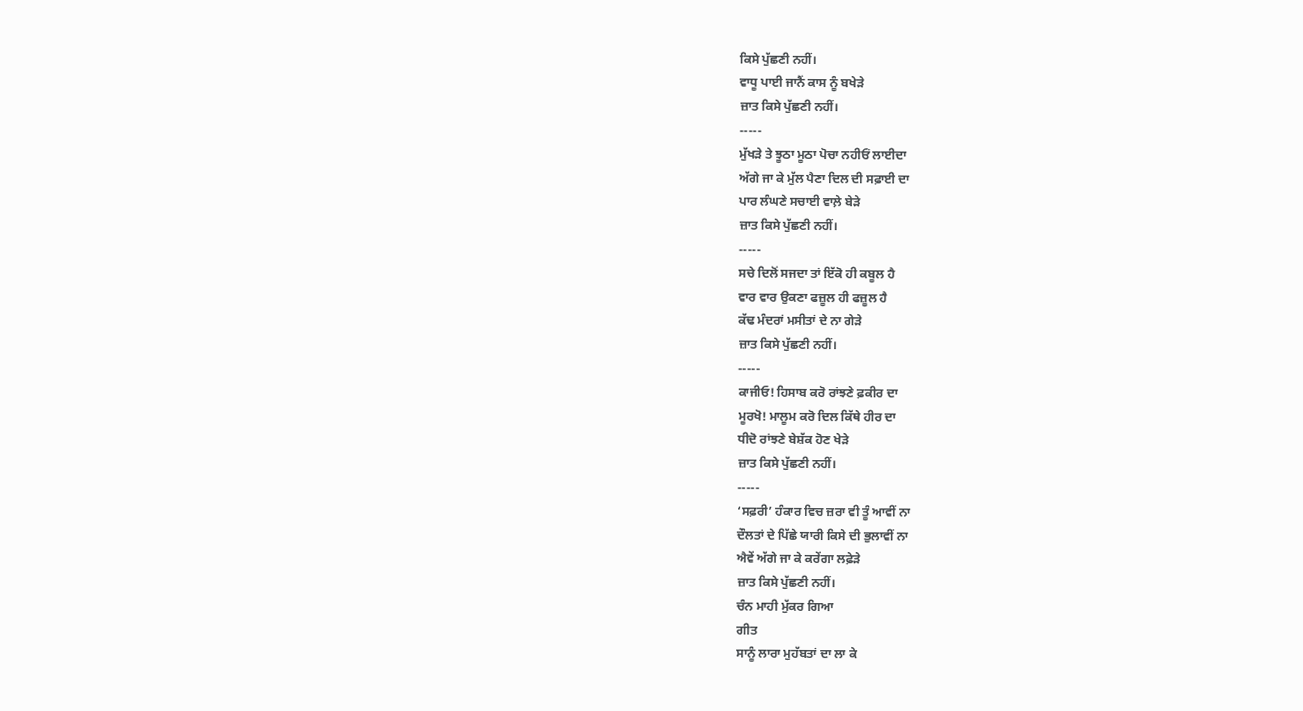ਕਿਸੇ ਪੁੱਛਣੀ ਨਹੀਂ।
ਵਾਧੂ ਪਾਈ ਜਾਨੈਂ ਕਾਸ ਨੂੰ ਬਖੇੜੇ
ਜ਼ਾਤ ਕਿਸੇ ਪੁੱਛਣੀ ਨਹੀਂ।
-----
ਮੁੱਖੜੇ ਤੇ ਝੂਠਾ ਮੂਠਾ ਪੋਚਾ ਨਹੀਓਂ ਲਾਈਦਾ
ਅੱਗੇ ਜਾ ਕੇ ਮੁੱਲ ਪੈਣਾ ਦਿਲ ਦੀ ਸਫ਼ਾਈ ਦਾ
ਪਾਰ ਲੰਘਣੇ ਸਚਾਈ ਵਾਲ਼ੇ ਬੇੜੇ
ਜ਼ਾਤ ਕਿਸੇ ਪੁੱਛਣੀ ਨਹੀਂ।
-----
ਸਚੇ ਦਿਲੋਂ ਸਜਦਾ ਤਾਂ ਇੱਕੋ ਹੀ ਕਬੂਲ ਹੈ
ਵਾਰ ਵਾਰ ਉਕਣਾ ਫਜ਼ੂਲ ਹੀ ਫਜ਼ੂਲ ਹੈ
ਕੱਢ ਮੰਦਰਾਂ ਮਸੀਤਾਂ ਦੇ ਨਾ ਗੇੜੇ
ਜ਼ਾਤ ਕਿਸੇ ਪੁੱਛਣੀ ਨਹੀਂ।
-----
ਕਾਜੀਓ! ਹਿਸਾਬ ਕਰੋ ਰਾਂਝਣੇ ਫ਼ਕੀਰ ਦਾ
ਮੂਰਖੋ! ਮਾਲੂਮ ਕਰੋ ਦਿਲ ਕਿੱਥੇ ਹੀਰ ਦਾ
ਧੀਦੋ ਰਾਂਝਣੇ ਬੇਸ਼ੱਕ ਹੋਣ ਖੇੜੇ
ਜ਼ਾਤ ਕਿਸੇ ਪੁੱਛਣੀ ਨਹੀਂ।
-----
‘ਸਫ਼ਰੀ’ ਹੰਕਾਰ ਵਿਚ ਜ਼ਰਾ ਵੀ ਤੂੰ ਆਵੀਂ ਨਾ
ਦੌਲਤਾਂ ਦੇ ਪਿੱਛੇ ਯਾਰੀ ਕਿਸੇ ਦੀ ਭੁਲਾਵੀਂ ਨਾ
ਐਵੇਂ ਅੱਗੇ ਜਾ ਕੇ ਕਰੇਂਗਾ ਲਫ਼ੇੜੇ
ਜ਼ਾਤ ਕਿਸੇ ਪੁੱਛਣੀ ਨਹੀਂ।
ਚੰਨ ਮਾਹੀ ਮੁੱਕਰ ਗਿਆ
ਗੀਤ
ਸਾਨੂੰ ਲਾਰਾ ਮੁਹੱਬਤਾਂ ਦਾ ਲਾ ਕੇ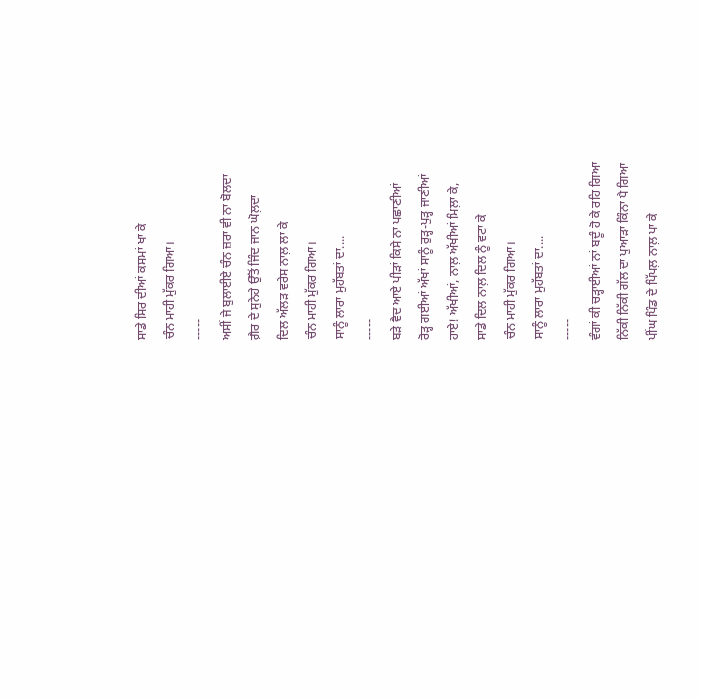ਸਾਡੇ ਸਿਰ ਦੀਆਂ ਕਸਮਾਂ ਖਾ ਕੇ
ਚੰਨ ਮਾਹੀ ਮੁੱਕਰ ਗਿਆ।
-----
ਅਸੀਂ ਜੇ ਬੁਲਾਈਏ ਚੰਨ ਜ਼ਰਾ ਵੀ ਨਾ ਬੋਲਦਾ
ਗ਼ੈਰ ਦੇ ਸੁਨੇਹੇ ਉੱਤੋਂ ਜਿੰਦ ਜਾਨ ਘੋਲ਼ਦਾ
ਦਿਲ ਅੱਲੜ ਵਰੇਸ ਨਾਲ਼ ਲਾ ਕੇ
ਚੰਨ ਮਾਹੀ ਮੁੱਕਰ ਗਿਆ।
ਸਾਨੂੰ ਲਾਰਾ ਮੁਹੱਬਤਾਂ ਦਾ....
-----
ਬੜੇ ਵੈਦ ਆਏ ਪੀੜਾਂ ਕਿਸੇ ਨਾ ਪਛਾਣੀਆਂ
ਰੋੜ੍ਹ ਗਈਆਂ ਅੱਖਾਂ ਸਾਨੂੰ ਰੁੜ੍ਹ-ਪੁੜ੍ਹ ਜਾਣੀਆਂ
ਹਾਏ! ਅੱਖੀਆਂ, ਨਾਲ਼ ਅੱਖੀਆਂ ਮਿਲ਼ਾ ਕੇ,
ਸਾਡੇ ਦਿਲ ਨਾਲ਼ ਦਿਲ ਨੂੰ ਵਟਾ ਕੇ
ਚੰਨ ਮਾਹੀ ਮੁੱਕਰ ਗਿਆ।
ਸਾਨੂੰ ਲਾਰਾ ਮੁਹੱਬਤਾਂ ਦਾ....
-----
ਵੰਗਾਂ ਕੀ ਚੜ੍ਹਾਈਆਂ ਨਾਂ ਬਦੂੰ ਹੋ ਕੇ ਰਹਿ ਗਿਆ
ਨਿੱਕੀ ਨਿੱਕੀ ਗੱਲ ਦਾ ਪੁਆੜਾ ਕਿੰਨਾ ਪੈ ਗਿਆ
ਪੀਂਘ ਪਿੰਡ ਦੇ ਪਿੱਪਲ਼ ਨਾਲ਼ ਪਾ ਕੇ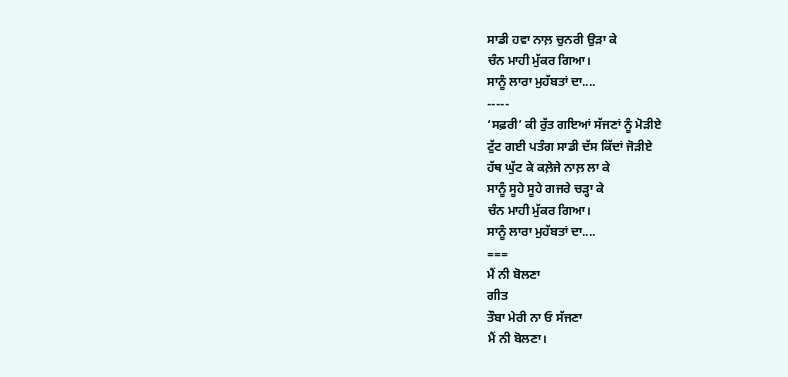ਸਾਡੀ ਹਵਾ ਨਾਲ਼ ਚੁਨਰੀ ਉੜਾ ਕੇ
ਚੰਨ ਮਾਹੀ ਮੁੱਕਰ ਗਿਆ।
ਸਾਨੂੰ ਲਾਰਾ ਮੁਹੱਬਤਾਂ ਦਾ....
-----
‘ਸਫ਼ਰੀ’ ਕੀ ਰੁੱਤ ਗਇਆਂ ਸੱਜਣਾਂ ਨੂੰ ਮੋੜੀਏ
ਟੁੱਟ ਗਈ ਪਤੰਗ ਸਾਡੀ ਦੱਸ ਕਿੱਦਾਂ ਜੋੜੀਏ
ਹੱਥ ਘੁੱਟ ਕੇ ਕਲ਼ੇਜੇ ਨਾਲ਼ ਲਾ ਕੇ
ਸਾਨੂੰ ਸੂਹੇ ਸੂਹੇ ਗਜਰੇ ਚੜ੍ਹਾ ਕੇ
ਚੰਨ ਮਾਹੀ ਮੁੱਕਰ ਗਿਆ।
ਸਾਨੂੰ ਲਾਰਾ ਮੁਹੱਬਤਾਂ ਦਾ....
===
ਮੈਂ ਨੀ ਬੋਲਣਾ
ਗੀਤ
ਤੌਬਾ ਮੇਰੀ ਨਾ ਓ ਸੱਜਣਾ
ਮੈਂ ਨੀ ਬੋਲਣਾ।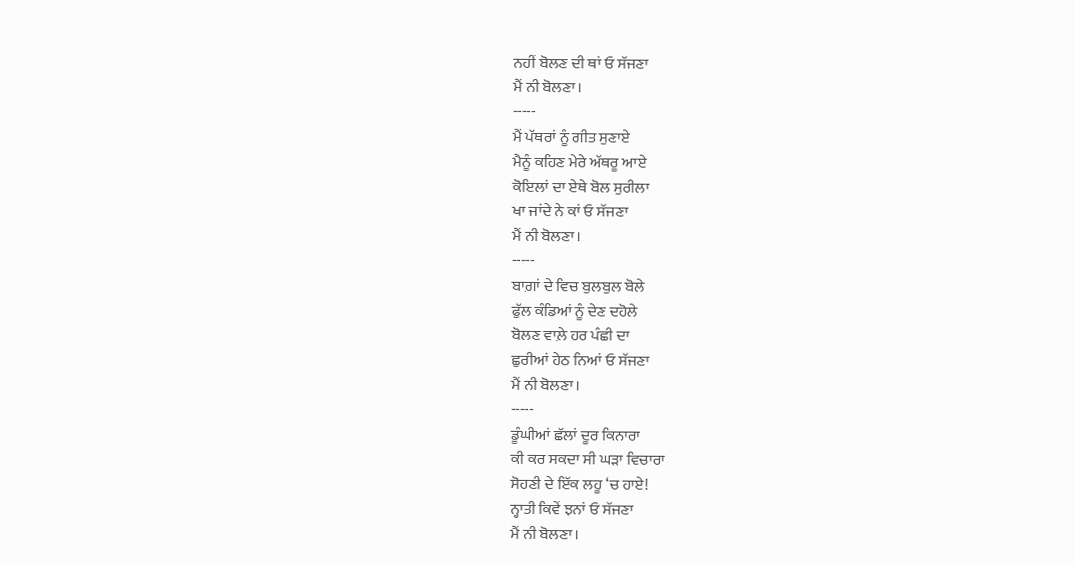ਨਹੀਂ ਬੋਲਣ ਦੀ ਥਾਂ ਓ ਸੱਜਣਾ
ਮੈਂ ਨੀ ਬੋਲਣਾ।
-----
ਮੈਂ ਪੱਥਰਾਂ ਨੂੰ ਗੀਤ ਸੁਣਾਏ
ਮੈਨੂੰ ਕਹਿਣ ਮੇਰੇ ਅੱਥਰੂ ਆਏ
ਕੋਇਲਾਂ ਦਾ ਏਥੇ ਬੋਲ ਸੁਰੀਲਾ
ਖਾ ਜਾਂਦੇ ਨੇ ਕਾਂ ਓ ਸੱਜਣਾ
ਮੈਂ ਨੀ ਬੋਲਣਾ।
-----
ਬਾਗ਼ਾਂ ਦੇ ਵਿਚ ਬੁਲਬੁਲ ਬੋਲੇ
ਫੁੱਲ ਕੰਡਿਆਂ ਨੂੰ ਦੇਣ ਦਹੋਲੇ
ਬੋਲਣ ਵਾਲ਼ੇ ਹਰ ਪੰਛੀ ਦਾ
ਛੁਰੀਆਂ ਹੇਠ ਨਿਆਂ ਓ ਸੱਜਣਾ
ਮੈਂ ਨੀ ਬੋਲਣਾ।
-----
ਡੂੰਘੀਆਂ ਛੱਲਾਂ ਦੂਰ ਕਿਨਾਰਾ
ਕੀ ਕਰ ਸਕਦਾ ਸੀ ਘੜਾ ਵਿਚਾਰਾ
ਸੋਹਣੀ ਦੇ ਇੱਕ ਲਹੂ ‘ਚ ਹਾਏ!
ਨ੍ਹਾਤੀ ਕਿਵੇਂ ਝਨਾਂ ਓ ਸੱਜਣਾ
ਮੈਂ ਨੀ ਬੋਲਣਾ।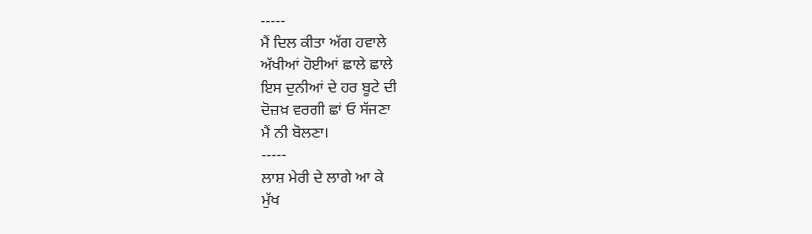-----
ਮੈਂ ਦਿਲ ਕੀਤਾ ਅੱਗ ਹਵਾਲੇ
ਅੱਖੀਆਂ ਹੋਈਆਂ ਛਾਲੇ ਛਾਲੇ
ਇਸ ਦੁਨੀਆਂ ਦੇ ਹਰ ਬੂਟੇ ਦੀ
ਦੋਜ਼ਖ਼ ਵਰਗੀ ਛਾਂ ਓ ਸੱਜਣਾ
ਮੈਂ ਨੀ ਬੋਲਣਾ।
-----
ਲਾਸ਼ ਮੇਰੀ ਦੇ ਲਾਗੇ ਆ ਕੇ
ਮੁੱਖ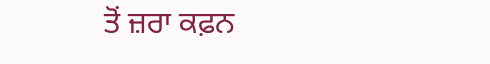ਤੋਂ ਜ਼ਰਾ ਕਫ਼ਨ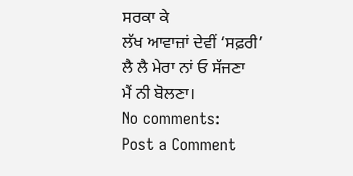ਸਰਕਾ ਕੇ
ਲੱਖ ਆਵਾਜ਼ਾਂ ਦੇਵੀਂ ‘ਸਫ਼ਰੀ’
ਲੈ ਲੈ ਮੇਰਾ ਨਾਂ ਓ ਸੱਜਣਾ
ਮੈਂ ਨੀ ਬੋਲਣਾ।
No comments:
Post a Comment